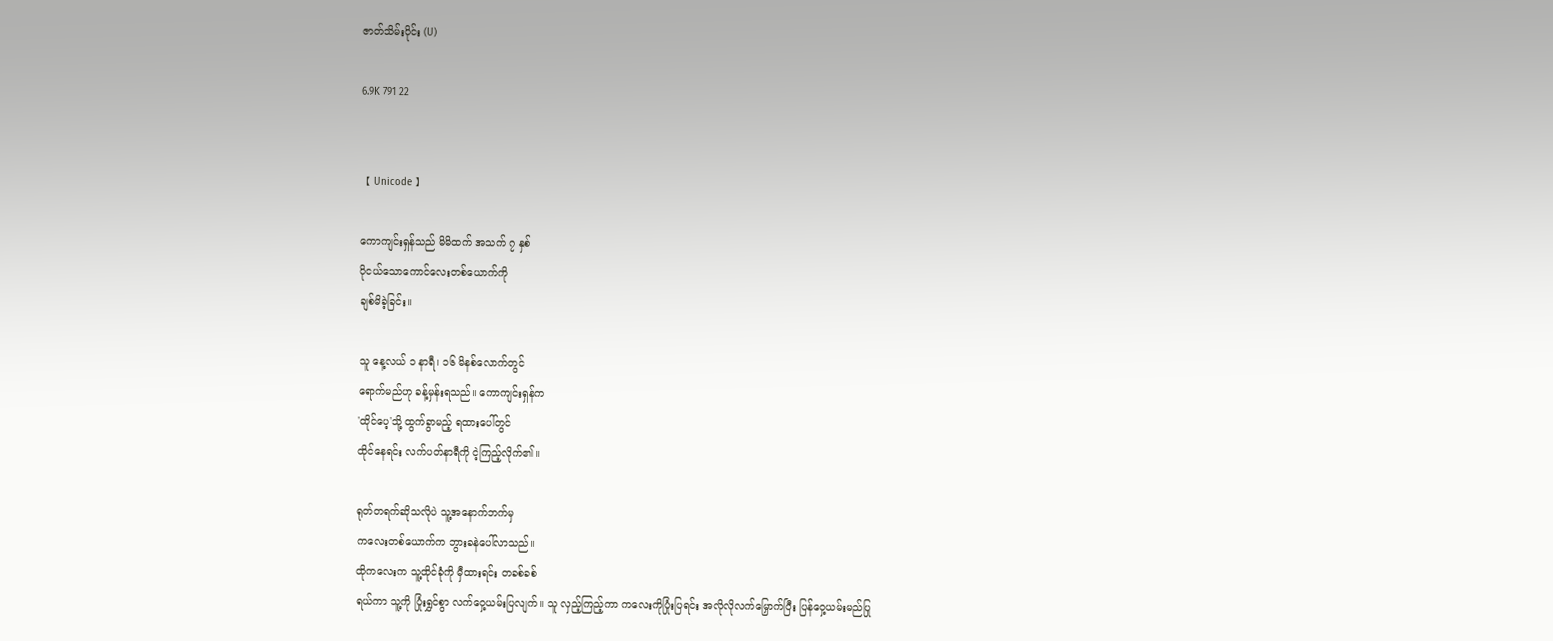ဇာတ်သိမ်းပိုင်း (U)

6.9K 791 22


【 Unicode 】

ကောကျင်းရှန်သည် မိမိထက် အသက် ၇ နှစ်
ပိုငယ်သောကောင်လေးတစ်ယောက်ကို
ချစ်မိခဲ့ခြင်း။

သူ နေ့လယ် ၁ နာရီ၊ ၁၆ မိနစ်လောက်တွင်
ရောက်မည်ဟု ခန့်မှန်းရသည်။ ကောကျင်းရှန်က
'ထိုင်ပေ့'သို့ ထွက်ခွာမည့် ရထားပေါ်တွင်
ထိုင်နေရင်း လက်ပတ်နာရီကို ငဲ့ကြည့်လိုက်၏။

ရုတ်တရက်ဆိုသလိုပဲ သူ့အနောက်ဘက်မှ
ကလေးတစ်ယောက်က ဘွားခနဲပေါ်လာသည်။
ထိုကလေးက သူ့ထိုင်ခုံကို မှီထားရင်း တခစ်ခစ်
ရယ်ကာ သူ့ကို ပြုံးရွှင်စွာ လက်ဝှေ့ယမ်းပြလျက်။ သူ လှည့်ကြည့်ကာ ကလေးကိုပြုံးပြရင်း အလိုလိုလက်မြှောက်ပြီး ပြန်ဝှေ့ယမ်းမည်ပြု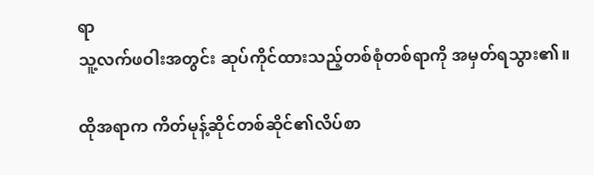ရာ
သူ့လက်ဖဝါးအတွင်း ဆုပ်ကိုင်ထားသည့်တစ်စုံတစ်ရာကို အမှတ်ရသွား၏။

ထိုအရာက ကိတ်မုန့်ဆိုင်တစ်ဆိုင်၏လိပ်စာ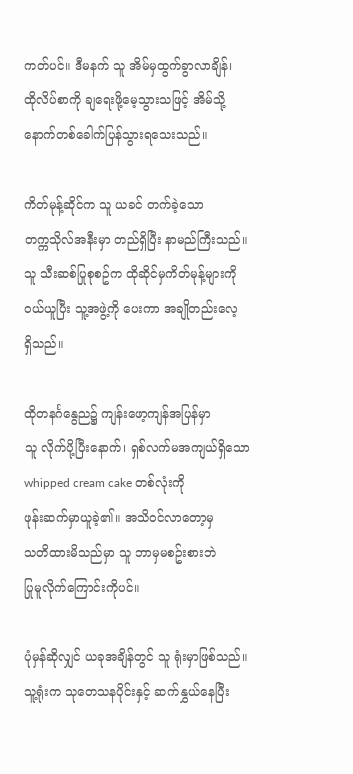ကတ်ပင်။ ဒီမနက် သူ အိမ်မှထွက်ခွာလာချိန်၊
ထိုလိပ်စာကို ချရေးဖို့မေ့သွားသဖြင့် အိမ်သို့
နောက်တစ်ခေါက်ပြန်သွားရသေးသည်။

ကိတ်မုန့်ဆိုင်က သူ ယခင် တက်ခဲ့သော
တက္ကသိုလ်အနီးမှာ တည်ရှိပြီး နာမည်ကြီးသည်။
သူ သီးဆစ်ပြုစုစဥ်က ထိုဆိုင်မှကိတ်မုန့်များကို
ဝယ်ယူပြီး သူ့အဖွဲ့ကို ပေးကာ အချိုတည်းလေ့
ရှိသည်။

ထိုတနင်္ဂနွေည၌ ကျန်းဖော့ကျန်အပြန်မှာ
သူ လိုက်ပို့ပြီးနောက်၊ ရှစ်လက်မအကျယ်ရှိသော whipped cream cake တစ်လုံးကို
ဖုန်းဆက်မှာယူခဲ့၏။ အသိဝင်လာတော့မှ
သတိထားမိသည်မှာ သူ ဘာမှမစဥ်းစားဘဲ
ပြုမူလိုက်ကြောင်းကိုပင်။

ပုံမှန်ဆိုလျှင် ယခုအချိန်တွင် သူ ရုံးမှာဖြစ်သည်။
သူ့ရုံးက သုတေသနပိုင်းနှင့် ဆက်နွှယ်နေပြီး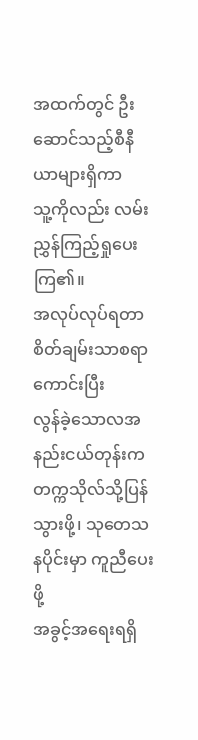အထက်တွင် ဦးဆောင်သည့်စီနီယာများရှိကာ
သူ့ကိုလည်း လမ်းညွှန်ကြည့်ရှုပေးကြ၏။
အလုပ်လုပ်ရတာ စိတ်ချမ်းသာစရာကောင်းပြီး
လွန်ခဲ့သောလအနည်းငယ်တုန်းက တက္ကသိုလ်သို့ပြန်သွားဖို့၊ သုတေသနပိုင်းမှာ ကူညီပေးဖို့
အခွင့်အရေးရရှိ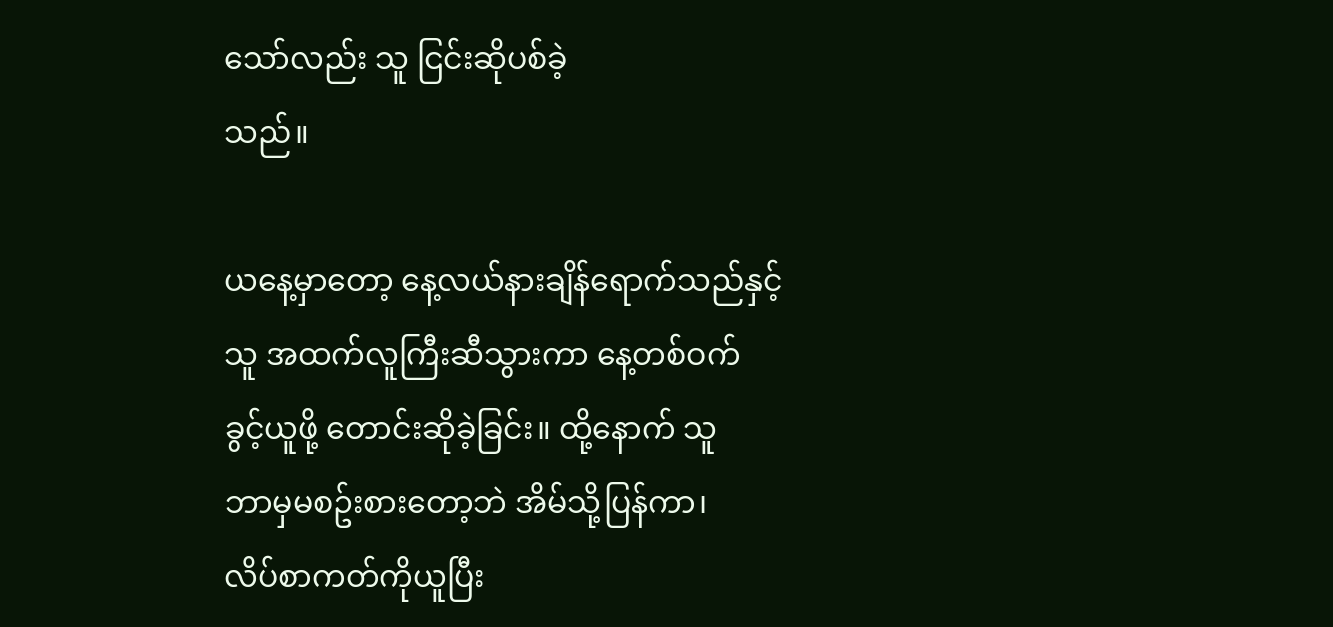သော်လည်း သူ ငြင်းဆိုပစ်ခဲ့
သည်။

ယနေ့မှာတော့ နေ့လယ်နားချိန်ရောက်သည်နှင့်
သူ အထက်လူကြီးဆီသွားကာ နေ့တစ်ဝက်
ခွင့်ယူဖို့ တောင်းဆိုခဲ့ခြင်း။ ထို့နောက် သူ
ဘာမှမစဥ်းစားတော့ဘဲ အိမ်သို့ပြန်ကာ၊
လိပ်စာကတ်ကိုယူပြီး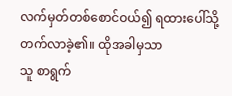လက်မှတ်တစ်စောင်ဝယ်၍ ရထားပေါ်သို့ တက်လာခဲ့၏။ ထိုအခါမှသာ
သူ စာရွက်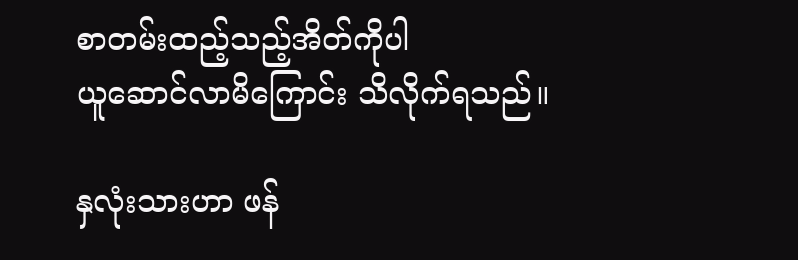စာတမ်းထည့်သည့်အိတ်ကိုပါ
ယူဆောင်လာမိကြောင်း သိလိုက်ရသည်။

နှလုံးသားဟာ ဖန်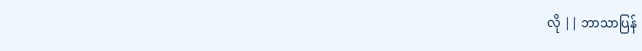လို || ဘာသာပြန်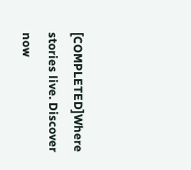[COMPLETED]Where stories live. Discover now